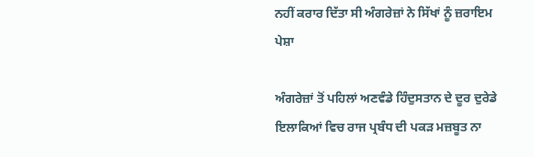ਨਹੀਂ ਕਰਾਰ ਦਿੱਤਾ ਸੀ ਅੰਗਰੇਜ਼ਾਂ ਨੇ ਸਿੱਖਾਂ ਨੂੰ ਜ਼ਰਾਇਮ ਪੇਸ਼ਾ

ਅੰਗਰੇਜ਼ਾਂ ਤੋਂ ਪਹਿਲਾਂ ਅਣਵੰਡੇ ਹਿੰਦੁਸਤਾਨ ਦੇ ਦੂਰ ਦੁਰੇਡੇ ਇਲਾਕਿਆਂ ਵਿਚ ਰਾਜ ਪ੍ਰਬੰਧ ਦੀ ਪਕੜ ਮਜ਼ਬੂਤ ਨਾ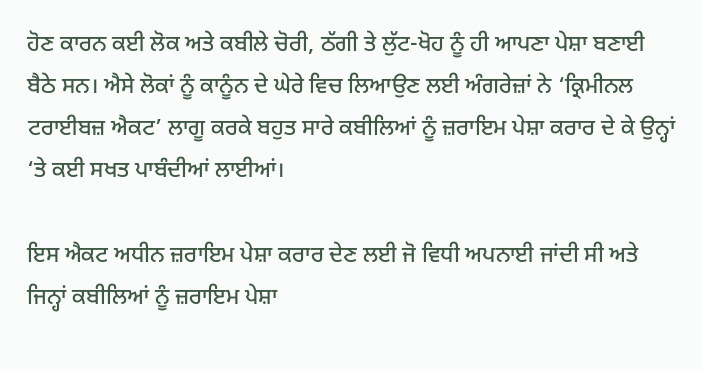ਹੋਣ ਕਾਰਨ ਕਈ ਲੋਕ ਅਤੇ ਕਬੀਲੇ ਚੋਰੀ, ਠੱਗੀ ਤੇ ਲੁੱਟ-ਖੋਹ ਨੂੰ ਹੀ ਆਪਣਾ ਪੇਸ਼ਾ ਬਣਾਈ ਬੈਠੇ ਸਨ। ਐਸੇ ਲੋਕਾਂ ਨੂੰ ਕਾਨੂੰਨ ਦੇ ਘੇਰੇ ਵਿਚ ਲਿਆਉਣ ਲਈ ਅੰਗਰੇਜ਼ਾਂ ਨੇ ‘ਕ੍ਰਿਮੀਨਲ ਟਰਾਈਬਜ਼ ਐਕਟ’ ਲਾਗੂ ਕਰਕੇ ਬਹੁਤ ਸਾਰੇ ਕਬੀਲਿਆਂ ਨੂੰ ਜ਼ਰਾਇਮ ਪੇਸ਼ਾ ਕਰਾਰ ਦੇ ਕੇ ਉਨ੍ਹਾਂ ‘ਤੇ ਕਈ ਸਖਤ ਪਾਬੰਦੀਆਂ ਲਾਈਆਂ।

ਇਸ ਐਕਟ ਅਧੀਨ ਜ਼ਰਾਇਮ ਪੇਸ਼ਾ ਕਰਾਰ ਦੇਣ ਲਈ ਜੋ ਵਿਧੀ ਅਪਨਾਈ ਜਾਂਦੀ ਸੀ ਅਤੇ ਜਿਨ੍ਹਾਂ ਕਬੀਲਿਆਂ ਨੂੰ ਜ਼ਰਾਇਮ ਪੇਸ਼ਾ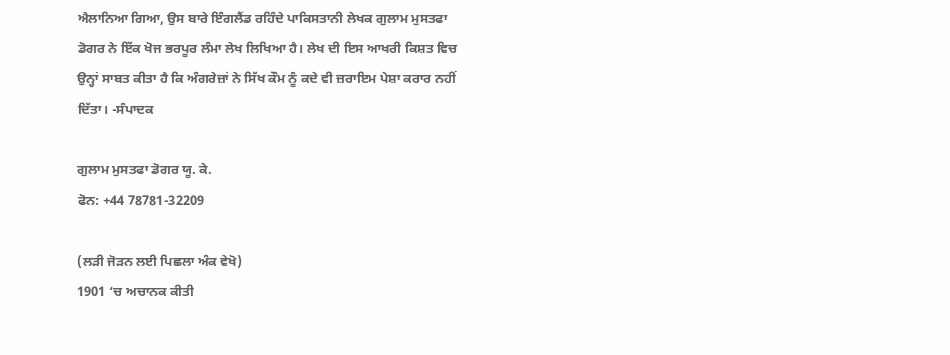ਐਲਾਨਿਆ ਗਿਆ, ਉਸ ਬਾਰੇ ਇੰਗਲੈਂਡ ਰਹਿੰਦੇ ਪਾਕਿਸਤਾਨੀ ਲੇਖਕ ਗੁਲਾਮ ਮੁਸਤਫਾ ਡੋਗਰ ਨੇ ਇੱਕ ਖੋਜ ਭਰਪੂਰ ਲੰਮਾ ਲੇਖ ਲਿਖਿਆ ਹੈ। ਲੇਖ ਦੀ ਇਸ ਆਖਰੀ ਕਿਸ਼ਤ ਵਿਚ ਉਨ੍ਹਾਂ ਸਾਬਤ ਕੀਤਾ ਹੈ ਕਿ ਅੰਗਰੇਜ਼ਾਂ ਨੇ ਸਿੱਖ ਕੌਮ ਨੂੰ ਕਦੇ ਵੀ ਜ਼ਰਾਇਮ ਪੇਸ਼ਾ ਕਰਾਰ ਨਹੀਂ ਦਿੱਤਾ। -ਸੰਪਾਦਕ

ਗੁਲਾਮ ਮੁਸਤਫਾ ਡੋਗਰ ਯੂ. ਕੇ.
ਫੋਨ: +44 78781-32209

(ਲੜੀ ਜੋੜਨ ਲਈ ਪਿਛਲਾ ਅੰਕ ਵੇਖੋ)
1901 ‘ਚ ਅਚਾਨਕ ਕੀਤੀ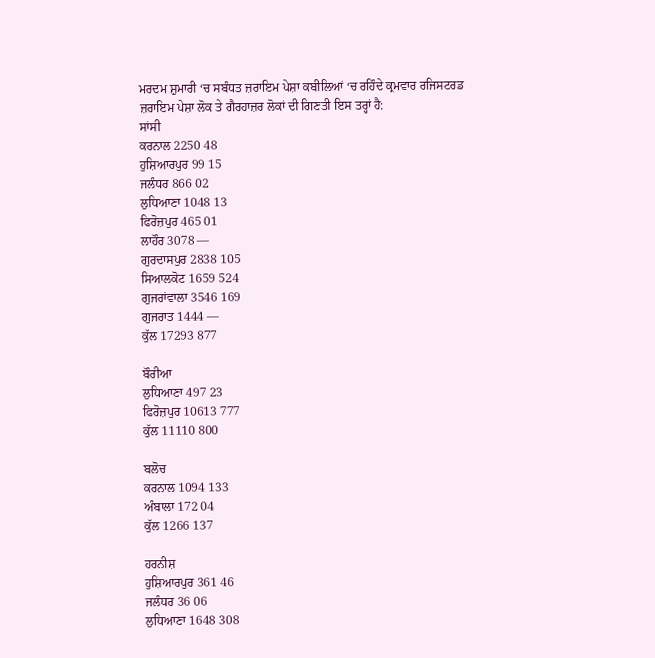ਮਰਦਮ ਸ਼ੁਮਾਰੀ ‘ਚ ਸਬੰਧਤ ਜ਼ਰਾਇਮ ਪੇਸ਼ਾ ਕਬੀਲਿਆਂ ‘ਚ ਰਹਿੰਦੇ ਕ੍ਰਮਵਾਰ ਰਜਿਸਟਰਡ ਜ਼ਰਾਇਮ ਪੇਸ਼ਾ ਲੋਕ ਤੇ ਗੈਰਹਾਜ਼ਰ ਲੋਕਾਂ ਦੀ ਗਿਣਤੀ ਇਸ ਤਰ੍ਹਾਂ ਹੈ:
ਸਾਂਸੀ
ਕਰਨਾਲ 2250 48
ਹੁਸ਼ਿਆਰਪੁਰ 99 15
ਜਲੰਧਰ 866 02
ਲੁਧਿਆਣਾ 1048 13
ਫਿਰੋਜ਼ਪੁਰ 465 01
ਲਾਹੌਰ 3078 —
ਗੁਰਦਾਸਪੁਰ 2838 105
ਸਿਆਲਕੋਟ 1659 524
ਗੁਜਰਾਂਵਾਲਾ 3546 169
ਗੁਜਰਾਤ 1444 —
ਕੁੱਲ 17293 877

ਬੌਰੀਆ
ਲੁਧਿਆਣਾ 497 23
ਫਿਰੋਜ਼ਪੁਰ 10613 777
ਕੁੱਲ 11110 800

ਬਲੋਚ
ਕਰਨਾਲ 1094 133
ਅੰਬਾਲਾ 172 04
ਕੁੱਲ 1266 137

ਹਰਨੀਸ਼
ਹੁਸ਼ਿਆਰਪੁਰ 361 46
ਜਲੰਧਰ 36 06
ਲੁਧਿਆਣਾ 1648 308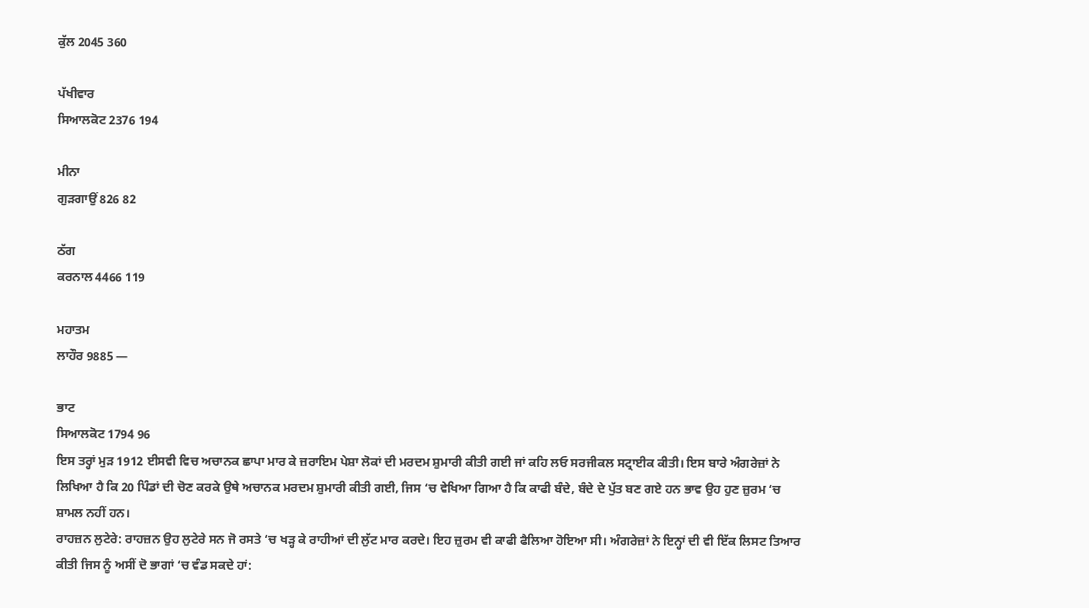ਕੁੱਲ 2045 360

ਪੱਖੀਵਾਰ
ਸਿਆਲਕੋਟ 2376 194

ਮੀਨਾ
ਗੁੜਗਾਉਂ 826 82

ਠੱਗ
ਕਰਨਾਲ 4466 119

ਮਹਾਤਮ
ਲਾਹੌਰ 9885 —

ਭਾਟ
ਸਿਆਲਕੋਟ 1794 96
ਇਸ ਤਰ੍ਹਾਂ ਮੁੜ 1912 ਈਸਵੀ ਵਿਚ ਅਚਾਨਕ ਛਾਪਾ ਮਾਰ ਕੇ ਜ਼ਰਾਇਮ ਪੇਸ਼ਾ ਲੋਕਾਂ ਦੀ ਮਰਦਮ ਸ਼ੁਮਾਰੀ ਕੀਤੀ ਗਈ ਜਾਂ ਕਹਿ ਲਓ ਸਰਜੀਕਲ ਸਟ੍ਰਾਈਕ ਕੀਤੀ। ਇਸ ਬਾਰੇ ਅੰਗਰੇਜ਼ਾਂ ਨੇ ਲਿਖਿਆ ਹੈ ਕਿ 20 ਪਿੰਡਾਂ ਦੀ ਚੋਣ ਕਰਕੇ ਉਥੇ ਅਚਾਨਕ ਮਰਦਮ ਸ਼ੁਮਾਰੀ ਕੀਤੀ ਗਈ, ਜਿਸ ‘ਚ ਵੇਖਿਆ ਗਿਆ ਹੈ ਕਿ ਕਾਫੀ ਬੰਦੇ, ਬੰਦੇ ਦੇ ਪੁੱਤ ਬਣ ਗਏ ਹਨ ਭਾਵ ਉਹ ਹੁਣ ਜ਼ੁਰਮ ‘ਚ ਸ਼ਾਮਲ ਨਹੀਂ ਹਨ।
ਰਾਹਜ਼ਨ ਲੁਟੇਰੇ: ਰਾਹਜ਼ਨ ਉਹ ਲੁਟੇਰੇ ਸਨ ਜੋ ਰਸਤੇ ‘ਚ ਖੜ੍ਹ ਕੇ ਰਾਹੀਆਂ ਦੀ ਲੁੱਟ ਮਾਰ ਕਰਦੇ। ਇਹ ਜ਼ੁਰਮ ਵੀ ਕਾਫੀ ਫੈਲਿਆ ਹੋਇਆ ਸੀ। ਅੰਗਰੇਜ਼ਾਂ ਨੇ ਇਨ੍ਹਾਂ ਦੀ ਵੀ ਇੱਕ ਲਿਸਟ ਤਿਆਰ ਕੀਤੀ ਜਿਸ ਨੂੰ ਅਸੀਂ ਦੋ ਭਾਗਾਂ ‘ਚ ਵੰਡ ਸਕਦੇ ਹਾਂ: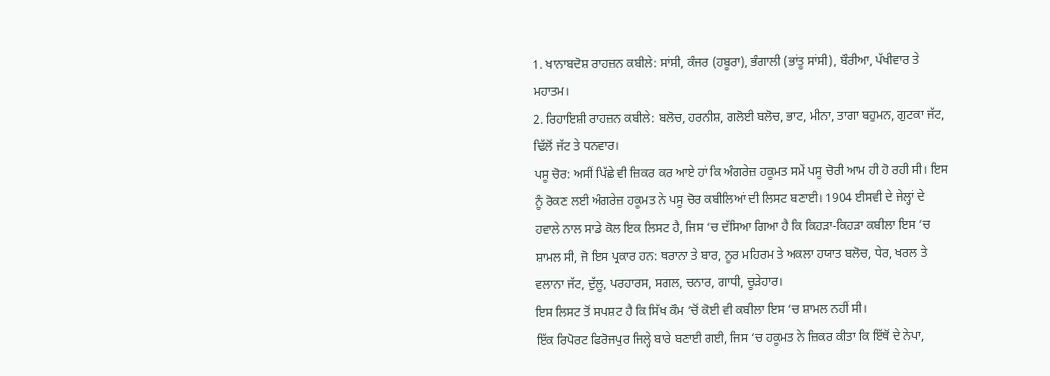1. ਖਾਨਾਬਦੋਸ਼ ਰਾਹਜ਼ਨ ਕਬੀਲੇ: ਸਾਂਸੀ, ਕੰਜਰ (ਹਬੂਰਾ), ਭੰਗਾਲੀ (ਭਾਂਤੂ ਸਾਂਸੀ), ਬੌਰੀਆ, ਪੱਖੀਵਾਰ ਤੇ ਮਹਾਤਮ।
2. ਰਿਹਾਇਸ਼ੀ ਰਾਹਜ਼ਨ ਕਬੀਲੇ: ਬਲੋਚ, ਹਰਨੀਸ਼, ਗਲੋਈ ਬਲੋਚ, ਭਾਟ, ਮੀਨਾ, ਤਾਗਾ ਬਹੁਮਨ, ਗੁਟਕਾ ਜੱਟ, ਢਿੱਲੋਂ ਜੱਟ ਤੇ ਧਨਵਾਰ।
ਪਸੂ ਚੋਰ: ਅਸੀਂ ਪਿੱਛੇ ਵੀ ਜ਼ਿਕਰ ਕਰ ਆਏ ਹਾਂ ਕਿ ਅੰਗਰੇਜ਼ ਹਕੂਮਤ ਸਮੇਂ ਪਸੂ ਚੋਰੀ ਆਮ ਹੀ ਹੋ ਰਹੀ ਸੀ। ਇਸ ਨੂੰ ਰੋਕਣ ਲਈ ਅੰਗਰੇਜ਼ ਹਕੂਮਤ ਨੇ ਪਸੂ ਚੋਰ ਕਬੀਲਿਆਂ ਦੀ ਲਿਸਟ ਬਣਾਈ। 1904 ਈਸਵੀ ਦੇ ਜੇਲ੍ਹਾਂ ਦੇ ਹਵਾਲੇ ਨਾਲ ਸਾਡੇ ਕੋਲ ਇਕ ਲਿਸਟ ਹੈ, ਜਿਸ ‘ਚ ਦੱਸਿਆ ਗਿਆ ਹੈ ਕਿ ਕਿਹੜਾ-ਕਿਹੜਾ ਕਬੀਲਾ ਇਸ ‘ਚ ਸ਼ਾਮਲ ਸੀ, ਜੋ ਇਸ ਪ੍ਰਕਾਰ ਹਨ: ਥਰਾਨਾ ਤੇ ਬਾਰ, ਨੂਰ ਮਹਿਰਮ ਤੇ ਅਕਲਾ ਹਯਾਤ ਬਲੋਚ, ਧੇਰ, ਖਰਲ ਤੇ ਵਲਾਨਾ ਜੱਟ, ਦੁੱਲੂ, ਪਰਹਾਰਸ, ਸਗਲ, ਚਨਾਰ, ਗਾਧੀ, ਚੂੜੇਹਾਰ।
ਇਸ ਲਿਸਟ ਤੋਂ ਸਪਸ਼ਟ ਹੈ ਕਿ ਸਿੱਖ ਕੌਮ ‘ਚੋਂ ਕੋਈ ਵੀ ਕਬੀਲਾ ਇਸ ‘ਚ ਸ਼ਾਮਲ ਨਹੀਂ ਸੀ।
ਇੱਕ ਰਿਪੋਰਟ ਫਿਰੋਜਪੁਰ ਜਿਲ੍ਹੇ ਬਾਰੇ ਬਣਾਈ ਗਈ, ਜਿਸ ‘ਚ ਹਕੂਮਤ ਨੇ ਜ਼ਿਕਰ ਕੀਤਾ ਕਿ ਇੱਥੋਂ ਦੇ ਨੇਪਾ,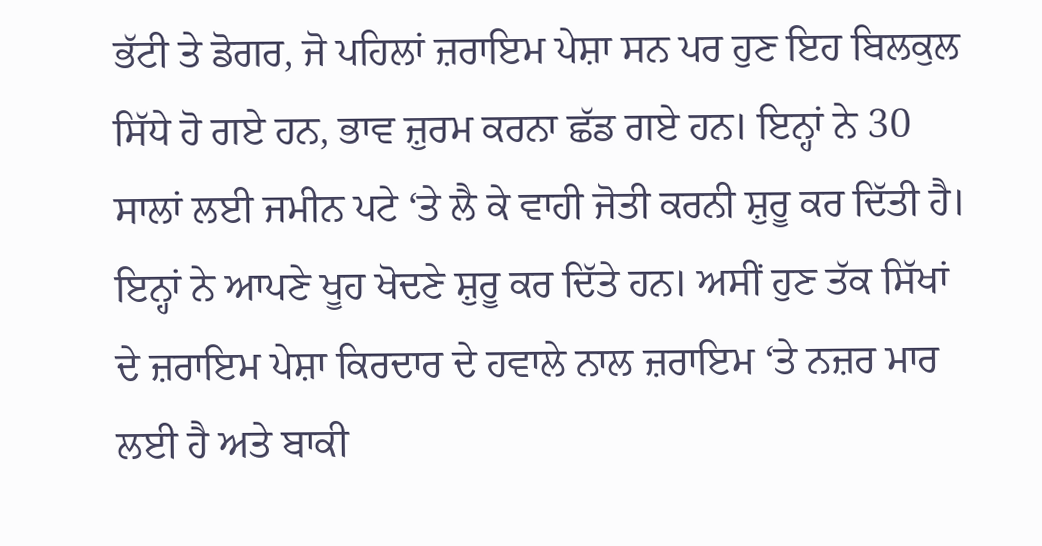ਭੱਟੀ ਤੇ ਡੋਗਰ, ਜੋ ਪਹਿਲਾਂ ਜ਼ਰਾਇਮ ਪੇਸ਼ਾ ਸਨ ਪਰ ਹੁਣ ਇਹ ਬਿਲਕੁਲ ਸਿੱਧੇ ਹੋ ਗਏ ਹਨ, ਭਾਵ ਜ਼ੁਰਮ ਕਰਨਾ ਛੱਡ ਗਏ ਹਨ। ਇਨ੍ਹਾਂ ਨੇ 30 ਸਾਲਾਂ ਲਈ ਜਮੀਨ ਪਟੇ ‘ਤੇ ਲੈ ਕੇ ਵਾਹੀ ਜੋਤੀ ਕਰਨੀ ਸ਼ੁਰੂ ਕਰ ਦਿੱਤੀ ਹੈ। ਇਨ੍ਹਾਂ ਨੇ ਆਪਣੇ ਖੂਹ ਖੋਦਣੇ ਸ਼ੁਰੂ ਕਰ ਦਿੱਤੇ ਹਨ। ਅਸੀਂ ਹੁਣ ਤੱਕ ਸਿੱਖਾਂ ਦੇ ਜ਼ਰਾਇਮ ਪੇਸ਼ਾ ਕਿਰਦਾਰ ਦੇ ਹਵਾਲੇ ਨਾਲ ਜ਼ਰਾਇਮ ‘ਤੇ ਨਜ਼ਰ ਮਾਰ ਲਈ ਹੈ ਅਤੇ ਬਾਕੀ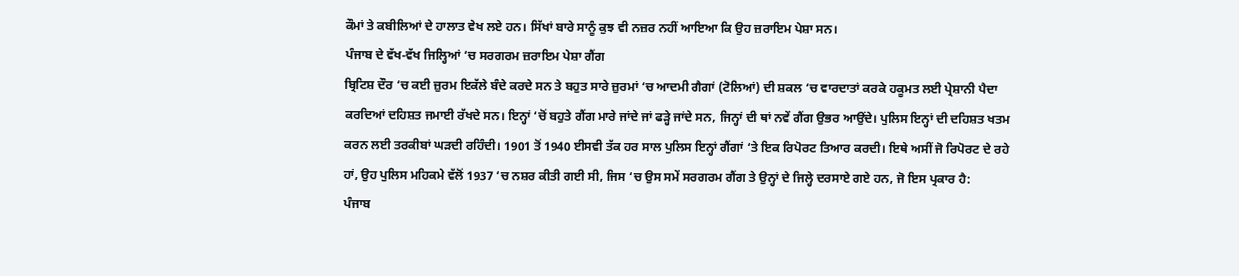ਕੌਮਾਂ ਤੇ ਕਬੀਲਿਆਂ ਦੇ ਹਾਲਾਤ ਵੇਖ ਲਏ ਹਨ। ਸਿੱਖਾਂ ਬਾਰੇ ਸਾਨੂੰ ਕੁਝ ਵੀ ਨਜ਼ਰ ਨਹੀਂ ਆਇਆ ਕਿ ਉਹ ਜ਼ਰਾਇਮ ਪੇਸ਼ਾ ਸਨ।
ਪੰਜਾਬ ਦੇ ਵੱਖ-ਵੱਖ ਜਿਲ੍ਹਿਆਂ ‘ਚ ਸਰਗਰਮ ਜ਼ਰਾਇਮ ਪੇਸ਼ਾ ਗੈਂਗ
ਬ੍ਰਿਟਿਸ਼ ਦੌਰ ‘ਚ ਕਈ ਜ਼ੁਰਮ ਇਕੱਲੇ ਬੰਦੇ ਕਰਦੇ ਸਨ ਤੇ ਬਹੁਤ ਸਾਰੇ ਜ਼ੁਰਮਾਂ ‘ਚ ਆਦਮੀ ਗੈਗਾਂ (ਟੋਲਿਆਂ) ਦੀ ਸ਼ਕਲ ‘ਚ ਵਾਰਦਾਤਾਂ ਕਰਕੇ ਹਕੂਮਤ ਲਈ ਪ੍ਰੇਸ਼ਾਨੀ ਪੈਦਾ ਕਰਦਿਆਂ ਦਹਿਸ਼ਤ ਜਮਾਈ ਰੱਖਦੇ ਸਨ। ਇਨ੍ਹਾਂ ‘ਚੋਂ ਬਹੁਤੇ ਗੈਂਗ ਮਾਰੇ ਜਾਂਦੇ ਜਾਂ ਫੜ੍ਹੇ ਜਾਂਦੇ ਸਨ, ਜਿਨ੍ਹਾਂ ਦੀ ਥਾਂ ਨਵੇਂ ਗੈਂਗ ਉਭਰ ਆਉਂਦੇ। ਪੁਲਿਸ ਇਨ੍ਹਾਂ ਦੀ ਦਹਿਸ਼ਤ ਖਤਮ ਕਰਨ ਲਈ ਤਰਕੀਬਾਂ ਘੜਦੀ ਰਹਿੰਦੀ। 1901 ਤੋਂ 1940 ਈਸਵੀ ਤੱਕ ਹਰ ਸਾਲ ਪੁਲਿਸ ਇਨ੍ਹਾਂ ਗੈਂਗਾਂ ‘ਤੇ ਇਕ ਰਿਪੋਰਟ ਤਿਆਰ ਕਰਦੀ। ਇਥੇ ਅਸੀਂ ਜੋ ਰਿਪੋਰਟ ਦੇ ਰਹੇ ਹਾਂ, ਉਹ ਪੁਲਿਸ ਮਹਿਕਮੇ ਵੱਲੋਂ 1937 ‘ਚ ਨਸ਼ਰ ਕੀਤੀ ਗਈ ਸੀ, ਜਿਸ ‘ਚ ਉਸ ਸਮੇਂ ਸਰਗਰਮ ਗੈਂਗ ਤੇ ਉਨ੍ਹਾਂ ਦੇ ਜਿਲ੍ਹੇ ਦਰਸਾਏ ਗਏ ਹਨ, ਜੋ ਇਸ ਪ੍ਰਕਾਰ ਹੈ:
ਪੰਜਾਬ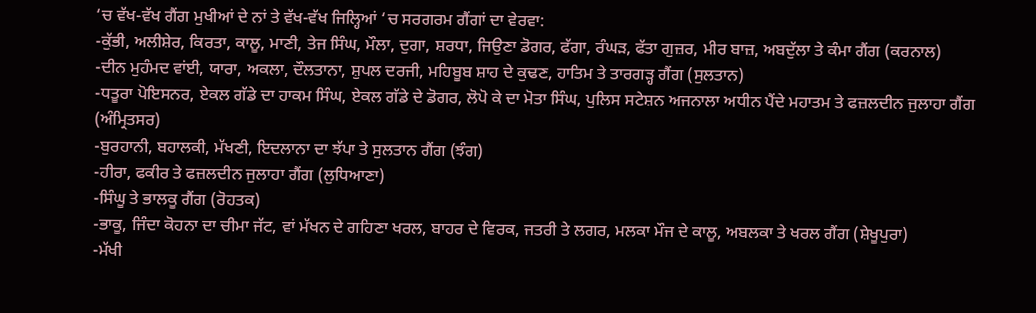‘ਚ ਵੱਖ-ਵੱਖ ਗੈਂਗ ਮੁਖੀਆਂ ਦੇ ਨਾਂ ਤੇ ਵੱਖ-ਵੱਖ ਜਿਲ੍ਹਿਆਂ ‘ਚ ਸਰਗਰਮ ਗੈਂਗਾਂ ਦਾ ਵੇਰਵਾ:
-ਕੁੱਭੀ, ਅਲੀਸ਼ੇਰ, ਕਿਰਤਾ, ਕਾਲੂ, ਮਾਣੀ, ਤੇਜ ਸਿੰਘ, ਮੌਲਾ, ਦੁਗਾ, ਸ਼ਰਧਾ, ਜਿਉਣਾ ਡੋਗਰ, ਫੱਗਾ, ਰੰਘੜ, ਫੱਤਾ ਗੁਜ਼ਰ, ਮੀਰ ਬਾਜ਼, ਅਬਦੁੱਲਾ ਤੇ ਕੰਮਾ ਗੈਂਗ (ਕਰਨਾਲ)
-ਦੀਨ ਮੁਹੰਮਦ ਵਾਂਈ, ਯਾਰਾ, ਅਕਲਾ, ਦੌਲਤਾਨਾ, ਸ਼ੁਪਲ ਦਰਜੀ, ਮਹਿਬੂਬ ਸ਼ਾਹ ਦੇ ਕੁਢਣ, ਹਾਤਿਮ ਤੇ ਤਾਰਗੜ੍ਹ ਗੈਂਗ (ਸੁਲਤਾਨ)
-ਧਤੂਰਾ ਪੋਇਸਨਰ, ਏਕਲ ਗੱਡੇ ਦਾ ਹਾਕਮ ਸਿੰਘ, ਏਕਲ ਗੱਡੇ ਦੇ ਡੋਗਰ, ਲੋਪੋ ਕੇ ਦਾ ਮੋਤਾ ਸਿੰਘ, ਪੁਲਿਸ ਸਟੇਸ਼ਨ ਅਜਨਾਲਾ ਅਧੀਨ ਪੈਂਦੇ ਮਹਾਤਮ ਤੇ ਫਜ਼ਲਦੀਨ ਜੁਲਾਹਾ ਗੈਂਗ (ਅੰਮ੍ਰਿਤਸਰ)
-ਬੁਰਹਾਨੀ, ਬਹਾਲਕੀ, ਮੱਖਣੀ, ਇਦਲਾਨਾ ਦਾ ਝੱਪਾ ਤੇ ਸੁਲਤਾਨ ਗੈਂਗ (ਝੰਗ)
-ਹੀਰਾ, ਫਕੀਰ ਤੇ ਫਜ਼ਲਦੀਨ ਜੁਲਾਹਾ ਗੈਂਗ (ਲੁਧਿਆਣਾ)
-ਸਿੰਘੂ ਤੇ ਭਾਲਕੂ ਗੈਂਗ (ਰੋਹਤਕ)
-ਭਾਕੂ, ਜਿੰਦਾ ਕੋਹਨਾ ਦਾ ਚੀਮਾ ਜੱਟ, ਵਾਂ ਮੱਖਨ ਦੇ ਗਹਿਣਾ ਖਰਲ, ਬਾਹਰ ਦੇ ਵਿਰਕ, ਜਤਰੀ ਤੇ ਲਗਰ, ਮਲਕਾ ਮੌਜ ਦੇ ਕਾਲੂ, ਅਬਲਕਾ ਤੇ ਖਰਲ ਗੈਂਗ (ਸ਼ੇਖੂਪੁਰਾ)
-ਮੱਖੀ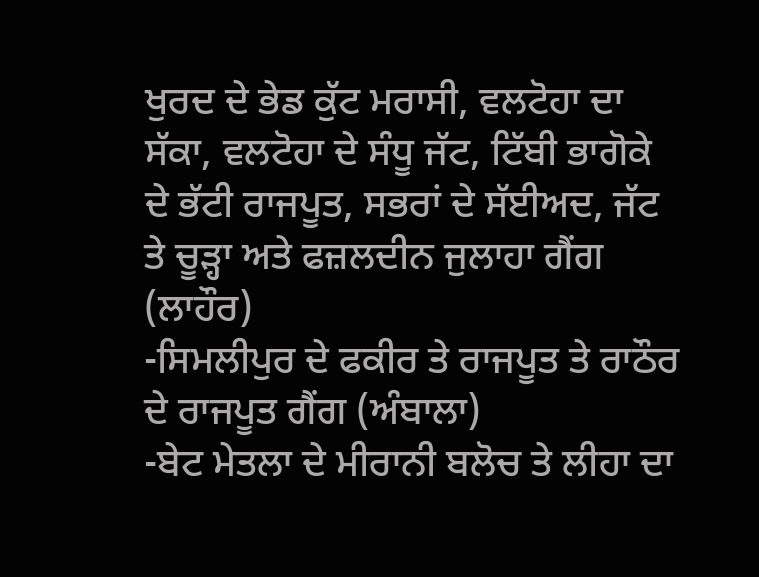ਖੁਰਦ ਦੇ ਭੇਡ ਕੁੱਟ ਮਰਾਸੀ, ਵਲਟੋਹਾ ਦਾ ਸੱਕਾ, ਵਲਟੋਹਾ ਦੇ ਸੰਧੂ ਜੱਟ, ਟਿੱਬੀ ਭਾਗੋਕੇ ਦੇ ਭੱਟੀ ਰਾਜਪੂਤ, ਸਭਰਾਂ ਦੇ ਸੱਈਅਦ, ਜੱਟ ਤੇ ਚੂੜ੍ਹਾ ਅਤੇ ਫਜ਼ਲਦੀਨ ਜੁਲਾਹਾ ਗੈਂਗ (ਲਾਹੌਰ)
-ਸਿਮਲੀਪੁਰ ਦੇ ਫਕੀਰ ਤੇ ਰਾਜਪੂਤ ਤੇ ਰਾਠੌਰ ਦੇ ਰਾਜਪੂਤ ਗੈਂਗ (ਅੰਬਾਲਾ)
-ਬੇਟ ਮੇਤਲਾ ਦੇ ਮੀਰਾਨੀ ਬਲੋਚ ਤੇ ਲੀਹਾ ਦਾ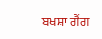ਬਖਸ਼ਾ ਗੈਂਗ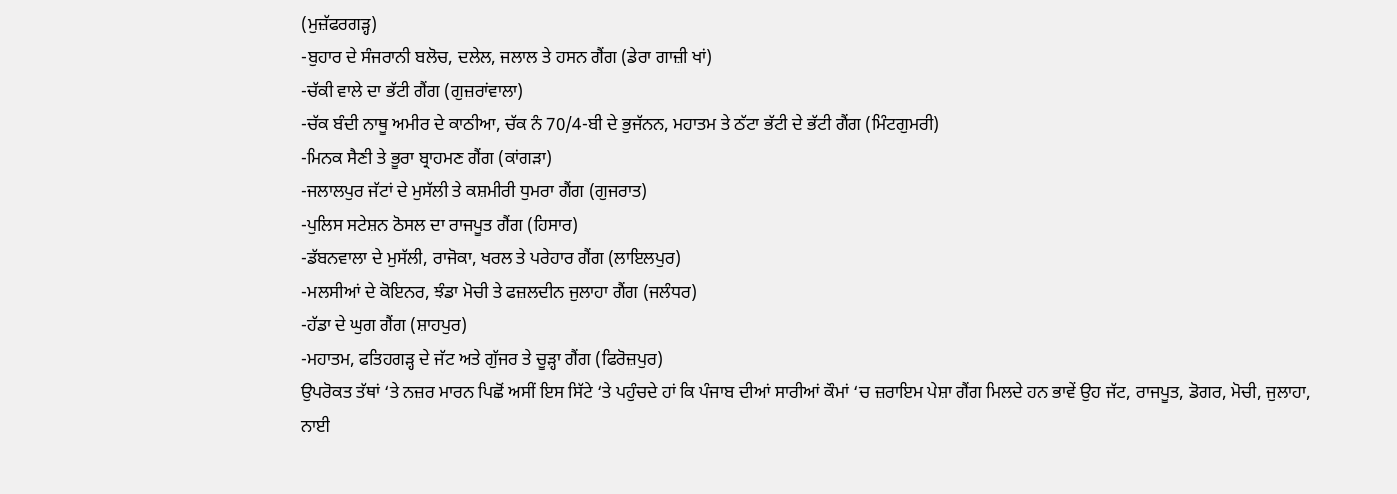(ਮੁਜ਼ੱਫਰਗੜ੍ਹ)
-ਬੁਹਾਰ ਦੇ ਸੰਜਰਾਨੀ ਬਲੋਚ, ਦਲੇਲ, ਜਲਾਲ ਤੇ ਹਸਨ ਗੈਂਗ (ਡੇਰਾ ਗਾਜ਼ੀ ਖਾਂ)
-ਚੱਕੀ ਵਾਲੇ ਦਾ ਭੱਟੀ ਗੈਂਗ (ਗੁਜ਼ਰਾਂਵਾਲਾ)
-ਚੱਕ ਬੰਦੀ ਨਾਥੂ ਅਮੀਰ ਦੇ ਕਾਠੀਆ, ਚੱਕ ਨੰ 70/4-ਬੀ ਦੇ ਭੁਜੱਨਨ, ਮਹਾਤਮ ਤੇ ਠੱਟਾ ਭੱਟੀ ਦੇ ਭੱਟੀ ਗੈਂਗ (ਮਿੰਟਗੁਮਰੀ)
-ਮਿਨਕ ਸੈਣੀ ਤੇ ਭੂਰਾ ਬ੍ਰਾਹਮਣ ਗੈਂਗ (ਕਾਂਗੜਾ)
-ਜਲਾਲਪੁਰ ਜੱਟਾਂ ਦੇ ਮੁਸੱਲੀ ਤੇ ਕਸ਼ਮੀਰੀ ਧੁਮਰਾ ਗੈਂਗ (ਗੁਜਰਾਤ)
-ਪੁਲਿਸ ਸਟੇਸ਼ਨ ਠੋਸਲ ਦਾ ਰਾਜਪੂਤ ਗੈਂਗ (ਹਿਸਾਰ)
-ਡੱਬਨਵਾਲਾ ਦੇ ਮੁਸੱਲੀ, ਰਾਜੋਕਾ, ਖਰਲ ਤੇ ਪਰੇਹਾਰ ਗੈਂਗ (ਲਾਇਲਪੁਰ)
-ਮਲਸੀਆਂ ਦੇ ਕੋਇਨਰ, ਝੰਡਾ ਮੋਚੀ ਤੇ ਫਜ਼ਲਦੀਨ ਜੁਲਾਹਾ ਗੈਂਗ (ਜਲੰਧਰ)
-ਹੱਡਾ ਦੇ ਘੁਗ ਗੈਂਗ (ਸ਼ਾਹਪੁਰ)
-ਮਹਾਤਮ, ਫਤਿਹਗੜ੍ਹ ਦੇ ਜੱਟ ਅਤੇ ਗੁੱਜਰ ਤੇ ਚੂੜ੍ਹਾ ਗੈਂਗ (ਫਿਰੋਜ਼ਪੁਰ)
ਉਪਰੋਕਤ ਤੱਥਾਂ ‘ਤੇ ਨਜ਼ਰ ਮਾਰਨ ਪਿਛੋਂ ਅਸੀਂ ਇਸ ਸਿੱਟੇ ‘ਤੇ ਪਹੁੰਚਦੇ ਹਾਂ ਕਿ ਪੰਜਾਬ ਦੀਆਂ ਸਾਰੀਆਂ ਕੌਮਾਂ ‘ਚ ਜ਼ਰਾਇਮ ਪੇਸ਼ਾ ਗੈਂਗ ਮਿਲਦੇ ਹਨ ਭਾਵੇਂ ਉਹ ਜੱਟ, ਰਾਜਪੂਤ, ਡੋਗਰ, ਮੋਚੀ, ਜੁਲਾਹਾ, ਨਾਈ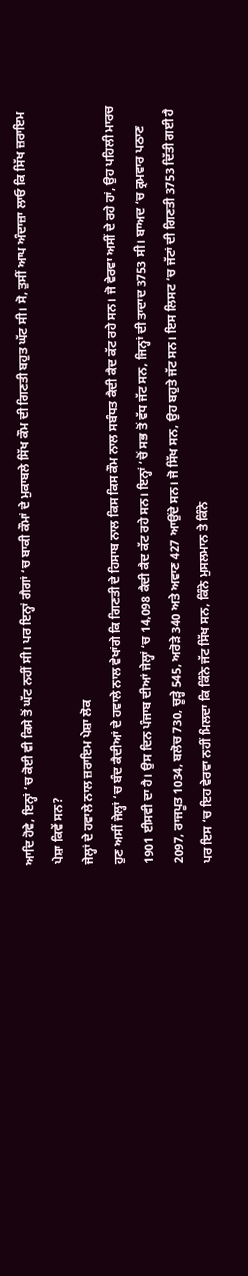ਆਦਿ ਹੋਵੇ, ਇਨ੍ਹਾਂ ‘ਚ ਕੋਈ ਵੀ ਕਿਸੇ ਤੋਂ ਘੱਟ ਨਹੀਂ ਸੀ। ਪਰ ਇਨ੍ਹਾਂ ਗੈਗਾਂ ‘ਚ ਬਾਕੀ ਕੌਮਾਂ ਦੇ ਮੁਕਾਬਲੇ ਸਿੱਖ ਕੌਮ ਦੀ ਗਿਣਤੀ ਬਹੁਤ ਘੱਟ ਸੀ। ਸੋ, ਤੁਸੀਂ ਆਪ ਅੰਦਾਜ਼ਾ ਲਾਓ ਕਿ ਸਿੱਖ ਜ਼ਰਾਇਮ ਪੇਸ਼ਾ ਕਿਵੇਂ ਸਨ?
ਜੇਲ੍ਹਾਂ ਦੇ ਹਵਾਲੇ ਨਾਲ ਜ਼ਰਾਇਮ ਪੇਸ਼ਾ ਲੋਕ
ਹੁਣ ਅਸੀਂ ਜੇਲ੍ਹਾਂ ‘ਚ ਬੰਦ ਕੈਦੀਆਂ ਦੇ ਹਵਾਲੇ ਨਾਲ ਵੇਖਾਂਗੇ ਕਿ ਗਿਣਤੀ ਦੇ ਹਿਸਾਬ ਨਾਲ ਕਿਸ ਕਿਸ ਕੌਮ ਨਾਲ ਸਬੰਧਤ ਕੈਦੀ ਕੈਦ ਕੱਟ ਰਹੇ ਸਨ। ਜੋ ਵੇਰਵਾ ਅਸੀਂ ਦੇ ਰਹੇ ਹਾਂ, ਉਹ ਪਹਿਲੀ ਮਾਰਚ 1901 ਈਸਵੀ ਦਾ ਹੈ। ਉਸ ਦਿਨ ਪੰਜਾਬ ਦੀਆਂ ਜੇਲ੍ਹਾਂ ‘ਚ 14,098 ਕੈਦੀ ਕੈਦ ਕੱਟ ਰਹੇ ਸਨ। ਇਨ੍ਹਾਂ ‘ਚੋਂ ਸਭ ਤੋਂ ਵੱਧ ਜੱਟ ਸਨ, ਜਿਨ੍ਹਾਂ ਦੀ ਤਾਦਾਦ 3753 ਸੀ। ਬਾਅਦ ‘ਚ ਕ੍ਰਮਵਾਰ ਪਠਾਣ 2097, ਰਾਜਪੂਤ 1034, ਬਲੋਚ 730, ਚੂੜ੍ਹੇ 545, ਅਰੋੜੇ 340 ਅਤੇ ਅਵਾਣ 427 ਆਉਂਦੇ ਸਨ। ਜੋ ਸਿੱਖ ਸਨ, ਉਹ ਬਹੁਤੇ ਜੱਟ ਸਨ। ਇਸ ਲਿਸਟ ‘ਚ ਜੱਟਾਂ ਦੀ ਗਿਣਤੀ 3753 ਦਿੱਤੀ ਗਈ ਹੈ ਪਰ ਇਸ ‘ਚ ਇਹ ਵੇਰਵਾ ਨਹੀਂ ਮਿਲਦਾ ਕਿ ਕਿੰਨੇ ਜੱਟ ਸਿੱਖ ਸਨ, ਕਿੰਨੇ ਮੁਸਲਮਾਨ ਤੇ ਕਿੰਨੇ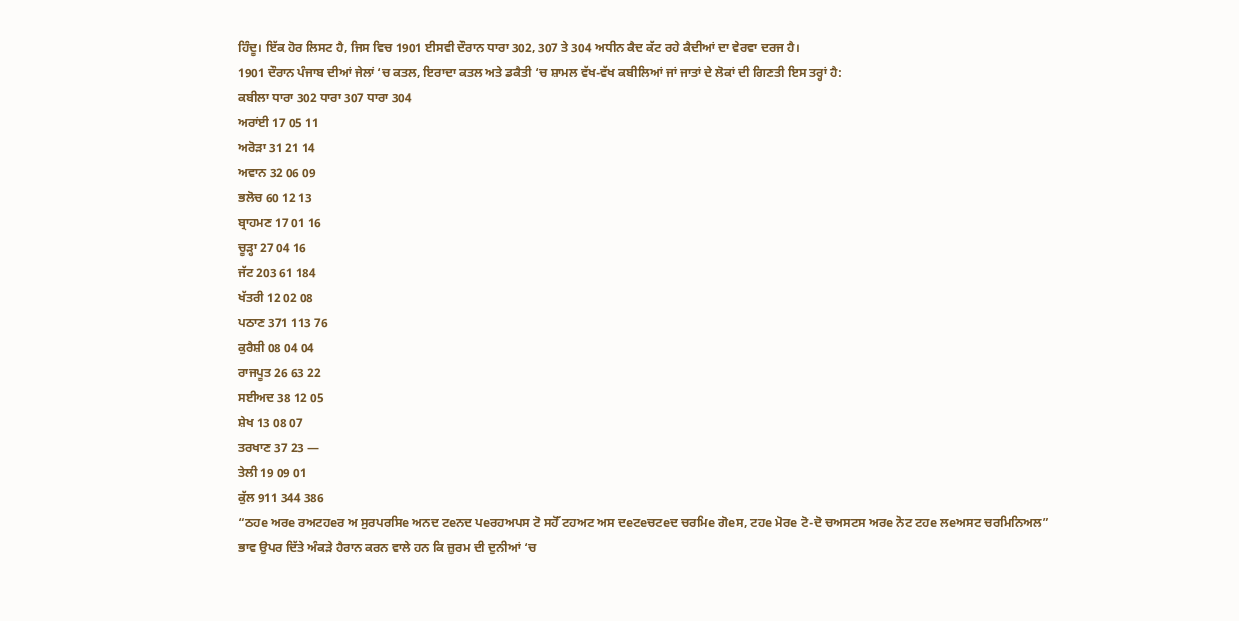ਹਿੰਦੂ। ਇੱਕ ਹੋਰ ਲਿਸਟ ਹੈ, ਜਿਸ ਵਿਚ 1901 ਈਸਵੀ ਦੌਰਾਨ ਧਾਰਾ 302, 307 ਤੇ 304 ਅਧੀਨ ਕੈਦ ਕੱਟ ਰਹੇ ਕੈਦੀਆਂ ਦਾ ਵੇਰਵਾ ਦਰਜ ਹੈ।
1901 ਦੌਰਾਨ ਪੰਜਾਬ ਦੀਆਂ ਜੇਲਾਂ ‘ਚ ਕਤਲ, ਇਰਾਦਾ ਕਤਲ ਅਤੇ ਡਕੈਤੀ ‘ਚ ਸ਼ਾਮਲ ਵੱਖ-ਵੱਖ ਕਬੀਲਿਆਂ ਜਾਂ ਜਾਤਾਂ ਦੇ ਲੋਕਾਂ ਦੀ ਗਿਣਤੀ ਇਸ ਤਰ੍ਹਾਂ ਹੈ:
ਕਬੀਲਾ ਧਾਰਾ 302 ਧਾਰਾ 307 ਧਾਰਾ 304
ਅਰਾਂਈ 17 05 11
ਅਰੋੜਾ 31 21 14
ਅਵਾਨ 32 06 09
ਭਲੋਚ 60 12 13
ਬ੍ਰਾਹਮਣ 17 01 16
ਚੂੜ੍ਹਾ 27 04 16
ਜੱਟ 203 61 184
ਖੱਤਰੀ 12 02 08
ਪਠਾਣ 371 113 76
ਕੁਰੈਸ਼ੀ 08 04 04
ਰਾਜਪੂਤ 26 63 22
ਸਈਅਦ 38 12 05
ਸ਼ੇਖ 13 08 07
ਤਰਖਾਣ 37 23 —
ਤੇਲੀ 19 09 01
ਕੁੱਲ 911 344 386
“ਠਹe ਅਰe ਰਅਟਹeਰ ਅ ਸੁਰਪਰਸਿe ਅਨਦ ਟeਨਦ ਪeਰਹਅਪਸ ਟੋ ਸਹੋੱ ਟਹਅਟ ਅਸ ਦeਟeਚਟeਦ ਚਰਮਿe ਗੋeਸ, ਟਹe ਮੋਰe ਟੋ-ਦੋ ਚਅਸਟਸ ਅਰe ਨੋਟ ਟਹe ਲeਅਸਟ ਚਰਮਿਨਿਅਲ”
ਭਾਵ ਉਪਰ ਦਿੱਤੇ ਅੰਕੜੇ ਹੈਰਾਨ ਕਰਨ ਵਾਲੇ ਹਨ ਕਿ ਜ਼ੁਰਮ ਦੀ ਦੁਨੀਆਂ ‘ਚ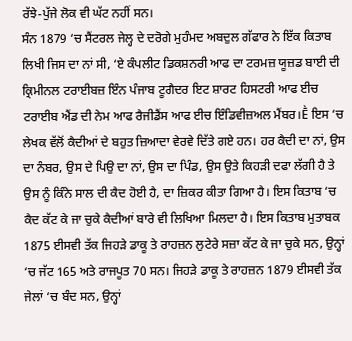ਰੱਝੇ-ਪੁੱਜੇ ਲੋਕ ਵੀ ਘੱਟ ਨਹੀਂ ਸਨ।
ਸੰਨ 1879 ‘ਚ ਸੈਂਟਰਲ ਜੇਲ੍ਹ ਦੇ ਦਰੋਗੇ ਮੁਹੰਮਦ ਅਬਦੁਲ ਗੱਫਾਰ ਨੇ ਇੱਕ ਕਿਤਾਬ ਲਿਖੀ ਜਿਸ ਦਾ ਨਾਂ ਸੀ, ‘ਏ ਕੰਪਲੀਟ ਡਿਕਸ਼ਨਰੀ ਆਫ ਦਾ ਟਰਮਜ਼ ਯੂਜ਼ਡ ਬਾਈ ਦੀ ਕ੍ਰਿਮੀਨਲ ਟਰਾਈਬਜ਼ ਇੰਨ ਪੰਜਾਬ ਟੂਗੈਦਰ ਇਟ ਸ਼ਾਰਟ ਹਿਸਟਰੀ ਆਫ ਈਚ ਟਰਾਈਬ ਐਂਡ ਦੀ ਨੇਮ ਆਫ ਰੈਜੀਡੈਂਸ ਆਫ ਈਚ ਇੰਡਿਵੀਜ਼ਅਲ ਮੈਂਬਰ।Ḕ ਇਸ ‘ਚ ਲੇਖਕ ਵੱਲੋਂ ਕੈਦੀਆਂ ਦੇ ਬਹੁਤ ਜ਼ਿਆਦਾ ਵੇਰਵੇ ਦਿੱਤੇ ਗਏ ਹਨ। ਹਰ ਕੈਦੀ ਦਾ ਨਾਂ, ਉਸ ਦਾ ਨੰਬਰ, ਉਸ ਦੇ ਪਿਉ ਦਾ ਨਾਂ, ਉਸ ਦਾ ਪਿੰਡ, ਉਸ ਉਤੇ ਕਿਹੜੀ ਦਫਾ ਲੱਗੀ ਹੈ ਤੇ ਉਸ ਨੂੰ ਕਿੰਨੇ ਸਾਲ ਦੀ ਕੈਦ ਹੋਈ ਹੈ, ਦਾ ਜ਼ਿਕਰ ਕੀਤਾ ਗਿਆ ਹੈ। ਇਸ ਕਿਤਾਬ ‘ਚ ਕੈਦ ਕੱਟ ਕੇ ਜਾ ਚੁਕੇ ਕੈਦੀਆਂ ਬਾਰੇ ਵੀ ਲਿਖਿਆ ਮਿਲਦਾ ਹੈ। ਇਸ ਕਿਤਾਬ ਮੁਤਾਬਕ 1875 ਈਸਵੀ ਤੱਕ ਜਿਹੜੇ ਡਾਕੂ ਤੇ ਰਾਹਜ਼ਨ ਲੁਟੇਰੇ ਸਜ਼ਾ ਕੱਟ ਕੇ ਜਾ ਚੁਕੇ ਸਨ, ਉਨ੍ਹਾਂ ‘ਚ ਜੱਟ 165 ਅਤੇ ਰਾਜਪੂਤ 70 ਸਨ। ਜਿਹੜੇ ਡਾਕੂ ਤੇ ਰਾਹਜ਼ਨ 1879 ਈਸਵੀ ਤੱਕ ਜੇਲਾਂ ‘ਚ ਬੰਦ ਸਨ, ਉਨ੍ਹਾਂ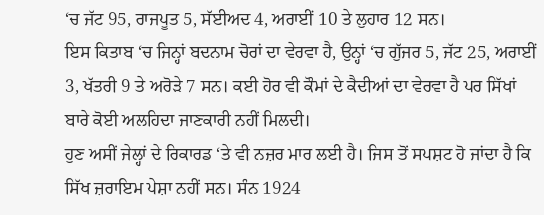‘ਚ ਜੱਟ 95, ਰਾਜਪੂਤ 5, ਸੱਈਅਦ 4, ਅਰਾਈਂ 10 ਤੇ ਲੁਹਾਰ 12 ਸਨ।
ਇਸ ਕਿਤਾਬ ‘ਚ ਜਿਨ੍ਹਾਂ ਬਦਨਾਮ ਚੋਰਾਂ ਦਾ ਵੇਰਵਾ ਹੈ, ਉਨ੍ਹਾਂ ‘ਚ ਗੁੱਜਰ 5, ਜੱਟ 25, ਅਰਾਈਂ 3, ਖੱਤਰੀ 9 ਤੇ ਅਰੋੜੇ 7 ਸਨ। ਕਈ ਹੋਰ ਵੀ ਕੌਮਾਂ ਦੇ ਕੈਦੀਆਂ ਦਾ ਵੇਰਵਾ ਹੈ ਪਰ ਸਿੱਖਾਂ ਬਾਰੇ ਕੋਈ ਅਲਹਿਦਾ ਜਾਣਕਾਰੀ ਨਹੀਂ ਮਿਲਦੀ।
ਹੁਣ ਅਸੀਂ ਜੇਲ੍ਹਾਂ ਦੇ ਰਿਕਾਰਡ ‘ਤੇ ਵੀ ਨਜ਼ਰ ਮਾਰ ਲਈ ਹੈ। ਜਿਸ ਤੋਂ ਸਪਸ਼ਟ ਹੋ ਜਾਂਦਾ ਹੈ ਕਿ ਸਿੱਖ ਜ਼ਰਾਇਮ ਪੇਸ਼ਾ ਨਹੀਂ ਸਨ। ਸੰਨ 1924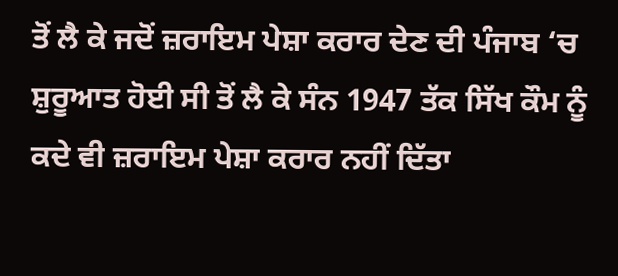ਤੋਂ ਲੈ ਕੇ ਜਦੋਂ ਜ਼ਰਾਇਮ ਪੇਸ਼ਾ ਕਰਾਰ ਦੇਣ ਦੀ ਪੰਜਾਬ ‘ਚ ਸ਼ੁਰੂਆਤ ਹੋਈ ਸੀ ਤੋਂ ਲੈ ਕੇ ਸੰਨ 1947 ਤੱਕ ਸਿੱਖ ਕੌਮ ਨੂੰ ਕਦੇ ਵੀ ਜ਼ਰਾਇਮ ਪੇਸ਼ਾ ਕਰਾਰ ਨਹੀਂ ਦਿੱਤਾ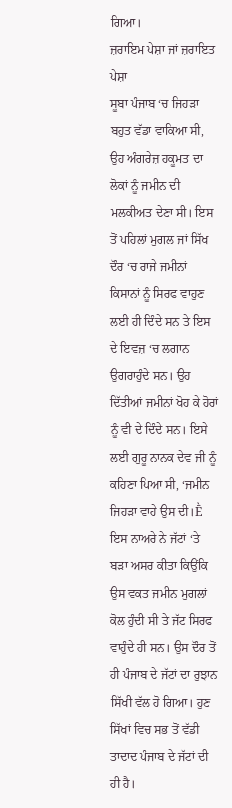ਗਿਆ।
ਜ਼ਰਾਇਮ ਪੇਸ਼ਾ ਜਾਂ ਜ਼ਰਾਇਤ ਪੇਸ਼ਾ
ਸੂਬਾ ਪੰਜਾਬ ‘ਚ ਜਿਹੜਾ ਬਹੁਤ ਵੱਡਾ ਵਾਕਿਆ ਸੀ, ਉਹ ਅੰਗਰੇਜ਼ ਹਕੂਮਤ ਦਾ ਲੋਕਾਂ ਨੂੰ ਜਮੀਨ ਦੀ ਮਲਕੀਅਤ ਦੇਣਾ ਸੀ। ਇਸ ਤੋਂ ਪਹਿਲਾਂ ਮੁਗਲ ਜਾਂ ਸਿੱਖ ਦੌਰ ‘ਚ ਰਾਜੇ ਜਮੀਨਾਂ ਕਿਸਾਨਾਂ ਨੂੰ ਸਿਰਫ ਵਾਹੁਣ ਲਈ ਹੀ ਦਿੰਦੇ ਸਨ ਤੇ ਇਸ ਦੇ ਇਵਜ਼ ‘ਚ ਲਗਾਨ ਉਗਰਾਹੁੰਦੇ ਸਨ। ਉਹ ਦਿੱਤੀਆਂ ਜਮੀਨਾਂ ਖੋਹ ਕੇ ਹੋਰਾਂ ਨੂੰ ਵੀ ਦੇ ਦਿੰਦੇ ਸਨ। ਇਸੇ ਲਈ ਗੁਰੂ ਨਾਨਕ ਦੇਵ ਜੀ ਨੂੰ ਕਹਿਣਾ ਪਿਆ ਸੀ, ‘ਜਮੀਨ ਜਿਹੜਾ ਵਾਹੇ ਉਸ ਦੀ।Ḕ ਇਸ ਨਾਅਰੇ ਨੇ ਜੱਟਾਂ ‘ਤੇ ਬੜਾ ਅਸਰ ਕੀਤਾ ਕਿਉਂਕਿ ਉਸ ਵਕਤ ਜਮੀਨ ਮੁਗਲਾਂ ਕੋਲ ਹੁੰਦੀ ਸੀ ਤੇ ਜੱਟ ਸਿਰਫ ਵਾਹੁੰਦੇ ਹੀ ਸਨ। ਉਸ ਦੌਰ ਤੋਂ ਹੀ ਪੰਜਾਬ ਦੇ ਜੱਟਾਂ ਦਾ ਰੁਝਾਨ ਸਿੱਖੀ ਵੱਲ ਹੋ ਗਿਆ। ਹੁਣ ਸਿੱਖਾਂ ਵਿਚ ਸਭ ਤੋਂ ਵੱਡੀ ਤਾਦਾਦ ਪੰਜਾਬ ਦੇ ਜੱਟਾਂ ਦੀ ਹੀ ਹੈ।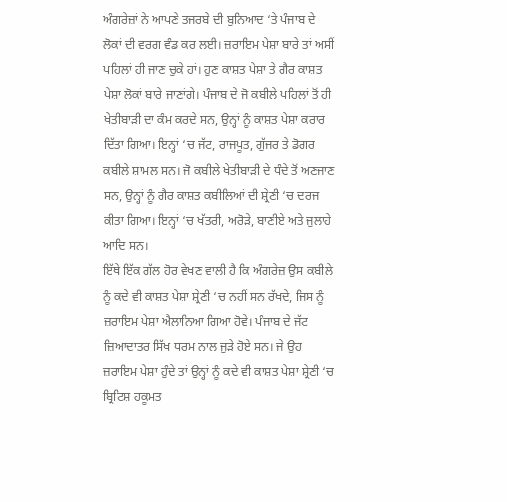ਅੰਗਰੇਜ਼ਾਂ ਨੇ ਆਪਣੇ ਤਜਰਬੇ ਦੀ ਬੁਨਿਆਦ ‘ਤੇ ਪੰਜਾਬ ਦੇ ਲੋਕਾਂ ਦੀ ਵਰਗ ਵੰਡ ਕਰ ਲਈ। ਜ਼ਰਾਇਮ ਪੇਸ਼ਾ ਬਾਰੇ ਤਾਂ ਅਸੀਂ ਪਹਿਲਾਂ ਹੀ ਜਾਣ ਚੁਕੇ ਹਾਂ। ਹੁਣ ਕਾਸ਼ਤ ਪੇਸ਼ਾ ਤੇ ਗੈਰ ਕਾਸ਼ਤ ਪੇਸ਼ਾ ਲੋਕਾਂ ਬਾਰੇ ਜਾਣਾਂਗੇ। ਪੰਜਾਬ ਦੇ ਜੋ ਕਬੀਲੇ ਪਹਿਲਾਂ ਤੋਂ ਹੀ ਖੇਤੀਬਾੜੀ ਦਾ ਕੰਮ ਕਰਦੇ ਸਨ, ਉਨ੍ਹਾਂ ਨੂੰ ਕਾਸ਼ਤ ਪੇਸ਼ਾ ਕਰਾਰ ਦਿੱਤਾ ਗਿਆ। ਇਨ੍ਹਾਂ ‘ਚ ਜੱਟ, ਰਾਜਪੂਤ, ਗੁੱਜਰ ਤੇ ਡੋਗਰ ਕਬੀਲੇ ਸ਼ਾਮਲ ਸਨ। ਜੋ ਕਬੀਲੇ ਖੇਤੀਬਾੜੀ ਦੇ ਧੰਦੇ ਤੋਂ ਅਣਜਾਣ ਸਨ, ਉਨ੍ਹਾਂ ਨੂੰ ਗੈਰ ਕਾਸ਼ਤ ਕਬੀਲਿਆਂ ਦੀ ਸ਼੍ਰੇਣੀ ‘ਚ ਦਰਜ ਕੀਤਾ ਗਿਆ। ਇਨ੍ਹਾਂ ‘ਚ ਖੱਤਰੀ, ਅਰੋੜੇ, ਬਾਣੀਏ ਅਤੇ ਜੁਲਾਹੇ ਆਦਿ ਸਨ।
ਇੱਥੇ ਇੱਕ ਗੱਲ ਹੋਰ ਵੇਖਣ ਵਾਲੀ ਹੈ ਕਿ ਅੰਗਰੇਜ਼ ਉਸ ਕਬੀਲੇ ਨੂੰ ਕਦੇ ਵੀ ਕਾਸ਼ਤ ਪੇਸ਼ਾ ਸ਼੍ਰੇਣੀ ‘ਚ ਨਹੀਂ ਸਨ ਰੱਖਦੇ, ਜਿਸ ਨੂੰ ਜ਼ਰਾਇਮ ਪੇਸ਼ਾ ਐਲਾਨਿਆ ਗਿਆ ਹੋਵੇ। ਪੰਜਾਬ ਦੇ ਜੱਟ ਜ਼ਿਆਦਾਤਰ ਸਿੱਖ ਧਰਮ ਨਾਲ ਜੁੜੇ ਹੋਏ ਸਨ। ਜੇ ਉਹ ਜ਼ਰਾਇਮ ਪੇਸ਼ਾ ਹੁੰਦੇ ਤਾਂ ਉਨ੍ਹਾਂ ਨੂੰ ਕਦੇ ਵੀ ਕਾਸ਼ਤ ਪੇਸ਼ਾ ਸ਼੍ਰੇਣੀ ‘ਚ ਬ੍ਰਿਟਿਸ਼ ਹਕੂਮਤ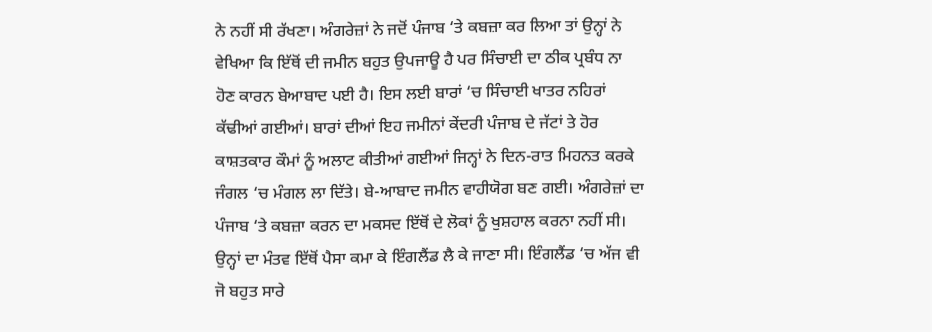ਨੇ ਨਹੀਂ ਸੀ ਰੱਖਣਾ। ਅੰਗਰੇਜ਼ਾਂ ਨੇ ਜਦੋਂ ਪੰਜਾਬ ‘ਤੇ ਕਬਜ਼ਾ ਕਰ ਲਿਆ ਤਾਂ ਉਨ੍ਹਾਂ ਨੇ ਵੇਖਿਆ ਕਿ ਇੱਥੋਂ ਦੀ ਜਮੀਨ ਬਹੁਤ ਉਪਜਾਊ ਹੈ ਪਰ ਸਿੰਚਾਈ ਦਾ ਠੀਕ ਪ੍ਰਬੰਧ ਨਾ ਹੋਣ ਕਾਰਨ ਬੇਆਬਾਦ ਪਈ ਹੈ। ਇਸ ਲਈ ਬਾਰਾਂ ‘ਚ ਸਿੰਚਾਈ ਖਾਤਰ ਨਹਿਰਾਂ ਕੱਢੀਆਂ ਗਈਆਂ। ਬਾਰਾਂ ਦੀਆਂ ਇਹ ਜਮੀਨਾਂ ਕੇਂਦਰੀ ਪੰਜਾਬ ਦੇ ਜੱਟਾਂ ਤੇ ਹੋਰ ਕਾਸ਼ਤਕਾਰ ਕੌਮਾਂ ਨੂੰ ਅਲਾਟ ਕੀਤੀਆਂ ਗਈਆਂ ਜਿਨ੍ਹਾਂ ਨੇ ਦਿਨ-ਰਾਤ ਮਿਹਨਤ ਕਰਕੇ ਜੰਗਲ ‘ਚ ਮੰਗਲ ਲਾ ਦਿੱਤੇ। ਬੇ-ਆਬਾਦ ਜਮੀਨ ਵਾਹੀਯੋਗ ਬਣ ਗਈ। ਅੰਗਰੇਜ਼ਾਂ ਦਾ ਪੰਜਾਬ ‘ਤੇ ਕਬਜ਼ਾ ਕਰਨ ਦਾ ਮਕਸਦ ਇੱਥੋਂ ਦੇ ਲੋਕਾਂ ਨੂੰ ਖੁਸ਼ਹਾਲ ਕਰਨਾ ਨਹੀਂ ਸੀ। ਉਨ੍ਹਾਂ ਦਾ ਮੰਤਵ ਇੱਥੋਂ ਪੈਸਾ ਕਮਾ ਕੇ ਇੰਗਲੈਂਡ ਲੈ ਕੇ ਜਾਣਾ ਸੀ। ਇੰਗਲੈਂਡ ‘ਚ ਅੱਜ ਵੀ ਜੋ ਬਹੁਤ ਸਾਰੇ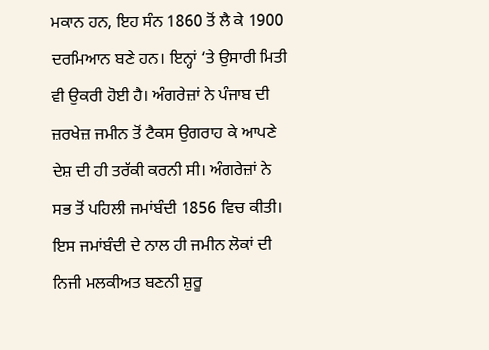ਮਕਾਨ ਹਨ, ਇਹ ਸੰਨ 1860 ਤੋਂ ਲੈ ਕੇ 1900 ਦਰਮਿਆਨ ਬਣੇ ਹਨ। ਇਨ੍ਹਾਂ ‘ਤੇ ਉਸਾਰੀ ਮਿਤੀ ਵੀ ਉਕਰੀ ਹੋਈ ਹੈ। ਅੰਗਰੇਜ਼ਾਂ ਨੇ ਪੰਜਾਬ ਦੀ ਜ਼ਰਖੇਜ਼ ਜਮੀਨ ਤੋਂ ਟੈਕਸ ਉਗਰਾਹ ਕੇ ਆਪਣੇ ਦੇਸ਼ ਦੀ ਹੀ ਤਰੱਕੀ ਕਰਨੀ ਸੀ। ਅੰਗਰੇਜ਼ਾਂ ਨੇ ਸਭ ਤੋਂ ਪਹਿਲੀ ਜਮਾਂਬੰਦੀ 1856 ਵਿਚ ਕੀਤੀ। ਇਸ ਜਮਾਂਬੰਦੀ ਦੇ ਨਾਲ ਹੀ ਜਮੀਨ ਲੋਕਾਂ ਦੀ ਨਿਜੀ ਮਲਕੀਅਤ ਬਣਨੀ ਸ਼ੁਰੂ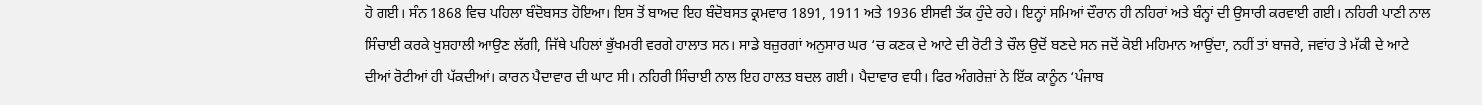ਹੋ ਗਈ। ਸੰਨ 1868 ਵਿਚ ਪਹਿਲਾ ਬੰਦੋਬਸਤ ਹੋਇਆ। ਇਸ ਤੋਂ ਬਾਅਦ ਇਹ ਬੰਦੋਬਸਤ ਕ੍ਰਮਵਾਰ 1891, 1911 ਅਤੇ 1936 ਈਸਵੀ ਤੱਕ ਹੁੰਦੇ ਰਹੇ। ਇਨ੍ਹਾਂ ਸਮਿਆਂ ਦੌਰਾਨ ਹੀ ਨਹਿਰਾਂ ਅਤੇ ਬੰਨ੍ਹਾਂ ਦੀ ਉਸਾਰੀ ਕਰਵਾਈ ਗਈ। ਨਹਿਰੀ ਪਾਣੀ ਨਾਲ ਸਿੰਚਾਈ ਕਰਕੇ ਖੁਸ਼ਹਾਲੀ ਆਉਣ ਲੱਗੀ, ਜਿੱਥੇ ਪਹਿਲਾਂ ਭੁੱਖਮਰੀ ਵਰਗੇ ਹਾਲਾਤ ਸਨ। ਸਾਡੇ ਬਜ਼ੁਰਗਾਂ ਅਨੁਸਾਰ ਘਰ ‘ਚ ਕਣਕ ਦੇ ਆਟੇ ਦੀ ਰੋਟੀ ਤੇ ਚੌਲ ਉਦੋਂ ਬਣਦੇ ਸਨ ਜਦੋਂ ਕੋਈ ਮਹਿਮਾਨ ਆਉਂਦਾ, ਨਹੀਂ ਤਾਂ ਬਾਜਰੇ, ਜਵਾਂਹ ਤੇ ਮੱਕੀ ਦੇ ਆਟੇ ਦੀਆਂ ਰੋਟੀਆਂ ਹੀ ਪੱਕਦੀਆਂ। ਕਾਰਨ ਪੈਦਾਵਾਰ ਦੀ ਘਾਟ ਸੀ। ਨਹਿਰੀ ਸਿੰਚਾਈ ਨਾਲ ਇਹ ਹਾਲਤ ਬਦਲ ਗਈ। ਪੈਦਾਵਾਰ ਵਧੀ। ਫਿਰ ਅੰਗਰੇਜ਼ਾਂ ਨੇ ਇੱਕ ਕਾਨੂੰਨ ‘ਪੰਜਾਬ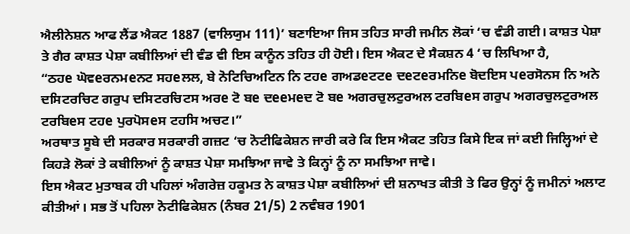ਐਲੀਨੇਸ਼ਨ ਆਫ ਲੈਂਡ ਐਕਟ 1887 (ਵਾਲਿਯੁਮ 111)’ ਬਣਾਇਆ ਜਿਸ ਤਹਿਤ ਸਾਰੀ ਜਮੀਨ ਲੋਕਾਂ ‘ਚ ਵੰਡੀ ਗਈ। ਕਾਸ਼ਤ ਪੇਸ਼ਾ ਤੇ ਗੈਰ ਕਾਸ਼ਤ ਪੇਸ਼ਾ ਕਬੀਲਿਆਂ ਦੀ ਵੰਡ ਵੀ ਇਸ ਕਾਨੂੰਨ ਤਹਿਤ ਹੀ ਹੋਈ। ਇਸ ਐਕਟ ਦੇ ਸੈਕਸ਼ਨ 4 ‘ਚ ਲਿਖਿਆ ਹੈ,
“ਠਹe ਘੋਵeਰਨਮeਨਟ ਸਹeਲਲ, ਬੇ ਨੋਟਿਚਿਅਟਿਨ ਨਿ ਟਹe ਗਅਡeਟਟe ਦeਟeਰਮਨਿe ਬੋਦਇਸ ਪeਰਸੋਨਸ ਨਿ ਅਨੇ ਦਸਿਟਰਚਿਟ ਗਰੁਪ ਦਸਿਟਰਚਿਟਸ ਅਰe ਟੋ ਬe ਦeeਮeਦ ਟੋ ਬe ਅਗਰਚੁਲਟੁਰਅਲ ਟਰਬਿeਸ ਗਰੁਪ ਅਗਰਚੁਲਟੁਰਅਲ ਟਰਬਿeਸ ਟਹe ਪੁਰਪੋਸeਸ ਟਹਸਿ ਅਚਟ।”
ਅਰਥਾਤ ਸੂਬੇ ਦੀ ਸਰਕਾਰ ਸਰਕਾਰੀ ਗਜ਼ਟ ‘ਚ ਨੋਟੀਫਿਕੇਸ਼ਨ ਜਾਰੀ ਕਰੇ ਕਿ ਇਸ ਐਕਟ ਤਹਿਤ ਕਿਸੇ ਇਕ ਜਾਂ ਕਈ ਜਿਲ੍ਹਿਆਂ ਦੇ ਕਿਹੜੇ ਲੋਕਾਂ ਤੇ ਕਬੀਲਿਆਂ ਨੂੰ ਕਾਸ਼ਤ ਪੇਸ਼ਾ ਸਮਝਿਆ ਜਾਵੇ ਤੇ ਕਿਨ੍ਹਾਂ ਨੂੰ ਨਾ ਸਮਝਿਆ ਜਾਵੇ।
ਇਸ ਐਕਟ ਮੁਤਾਬਕ ਹੀ ਪਹਿਲਾਂ ਅੰਗਰੇਜ਼ ਹਕੂਮਤ ਨੇ ਕਾਸ਼ਤ ਪੇਸ਼ਾ ਕਬੀਲਿਆਂ ਦੀ ਸ਼ਨਾਖਤ ਕੀਤੀ ਤੇ ਫਿਰ ਉਨ੍ਹਾਂ ਨੂੰ ਜਮੀਨਾਂ ਅਲਾਟ ਕੀਤੀਆਂ। ਸਭ ਤੋਂ ਪਹਿਲਾ ਨੋਟੀਫਿਕੇਸ਼ਨ (ਨੰਬਰ 21/5) 2 ਨਵੰਬਰ 1901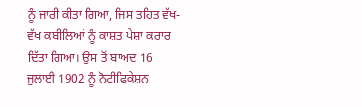ਨੂੰ ਜਾਰੀ ਕੀਤਾ ਗਿਆ, ਜਿਸ ਤਹਿਤ ਵੱਖ-ਵੱਖ ਕਬੀਲਿਆਂ ਨੂੰ ਕਾਸ਼ਤ ਪੇਸ਼ਾ ਕਰਾਰ ਦਿੱਤਾ ਗਿਆ। ਉਸ ਤੋਂ ਬਾਅਦ 16 ਜੁਲਾਈ 1902 ਨੂੰ ਨੋਟੀਫਿਕੇਸ਼ਨ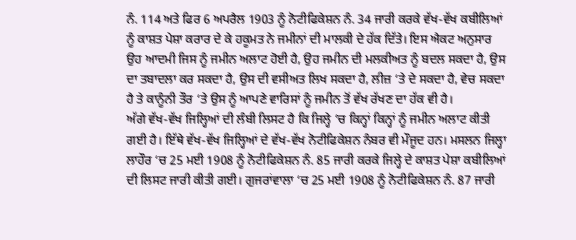ਨੰ. 114 ਅਤੇ ਫਿਰ 6 ਅਪਰੈਲ 1903 ਨੂੰ ਨੋਟੀਫਿਕੇਸ਼ਨ ਨੰ. 34 ਜਾਰੀ ਕਰਕੇ ਵੱਖ-ਵੱਖ ਕਬੀਲਿਆਂ ਨੂੰ ਕਾਸ਼ਤ ਪੇਸ਼ਾ ਕਰਾਰ ਦੇ ਕੇ ਹਕੂਮਤ ਨੇ ਜਮੀਨਾਂ ਦੀ ਮਾਲਕੀ ਦੇ ਹੱਕ ਦਿੱਤੇ। ਇਸ ਐਕਟ ਅਨੁਸਾਰ ਉਹ ਆਦਮੀ ਜਿਸ ਨੂੰ ਜਮੀਨ ਅਲਾਟ ਹੋਈ ਹੈ, ਉਹ ਜਮੀਨ ਦੀ ਮਲਕੀਅਤ ਨੂੰ ਬਦਲ ਸਕਦਾ ਹੈ, ਉਸ ਦਾ ਤਬਾਦਲਾ ਕਰ ਸਕਦਾ ਹੈ, ਉਸ ਦੀ ਵਸੀਅਤ ਲਿਖ ਸਕਦਾ ਹੈ, ਲੀਜ਼ ‘ਤੇ ਦੇ ਸਕਦਾ ਹੈ, ਵੇਚ ਸਕਦਾ ਹੈ ਤੇ ਕਾਨੂੰਨੀ ਤੌਰ ‘ਤੇ ਉਸ ਨੂੰ ਆਪਣੇ ਵਾਰਿਸਾਂ ਨੂੰ ਜਮੀਨ ਤੋਂ ਵੱਖ ਰੱਖਣ ਦਾ ਹੱਕ ਵੀ ਹੈ।
ਅੱਗੇ ਵੱਖ-ਵੱਖ ਜਿਲ੍ਹਿਆਂ ਦੀ ਲੰਬੀ ਲਿਸਟ ਹੈ ਕਿ ਜਿਲ੍ਹੇ ‘ਚ ਕਿਨ੍ਹਾਂ ਕਿਨ੍ਹਾਂ ਨੂੰ ਜਮੀਨ ਅਲਾਟ ਕੀਤੀ ਗਈ ਹੈ। ਇੱਥੇ ਵੱਖ-ਵੱਖ ਜਿਲ੍ਹਿਆਂ ਦੇ ਵੱਖ-ਵੱਖ ਨੋਟੀਫਿਕੇਸ਼ਨ ਨੰਬਰ ਵੀ ਮੌਜੂਦ ਹਨ। ਮਸਲਨ ਜਿਲ੍ਹਾ ਲਾਹੌਰ ‘ਚ 25 ਮਈ 1908 ਨੂੰ ਨੋਟੀਫਿਕੇਸ਼ਨ ਨੰ. 85 ਜਾਰੀ ਕਰਕੇ ਜਿਲ੍ਹੇ ਦੇ ਕਾਸ਼ਤ ਪੇਸ਼ਾ ਕਬੀਲਿਆਂ ਦੀ ਲਿਸਟ ਜਾਰੀ ਕੀਤੀ ਗਈ। ਗੁਜਰਾਂਵਾਲਾ ‘ਚ 25 ਮਈ 1908 ਨੂੰ ਨੋਟੀਫਿਕੇਸ਼ਨ ਨੰ. 87 ਜਾਰੀ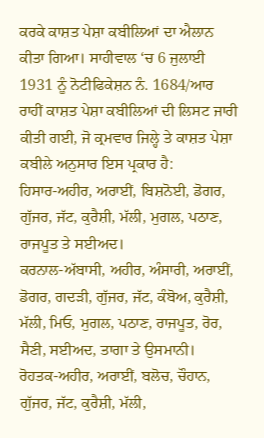ਕਰਕੇ ਕਾਸ਼ਤ ਪੇਸ਼ਾ ਕਬੀਲਿਆਂ ਦਾ ਐਲਾਨ ਕੀਤਾ ਗਿਆ। ਸਾਹੀਵਾਲ ‘ਚ 6 ਜੁਲਾਈ 1931 ਨੂੰ ਨੋਟੀਫਿਕੇਸ਼ਨ ਨੰ. 1684/ਆਰ ਰਾਹੀਂ ਕਾਸ਼ਤ ਪੇਸ਼ਾ ਕਬੀਲਿਆਂ ਦੀ ਲਿਸਟ ਜਾਰੀ ਕੀਤੀ ਗਈ, ਜੋ ਕ੍ਰਮਵਾਰ ਜਿਲ੍ਹੇ ਤੇ ਕਾਸ਼ਤ ਪੇਸ਼ਾ ਕਬੀਲੇ ਅਨੁਸਾਰ ਇਸ ਪ੍ਰਕਾਰ ਹੈ:
ਹਿਸਾਰ-ਅਹੀਰ, ਅਰਾਈਂ, ਬਿਸ਼ਨੋਈ, ਡੋਗਰ, ਗੁੱਜਰ, ਜੱਟ, ਕੁਰੈਸ਼ੀ, ਮੱਲੀ, ਮੁਗਲ, ਪਠਾਣ, ਰਾਜਪੂਤ ਤੇ ਸਈਅਦ।
ਕਰਨਾਲ-ਅੱਬਾਸੀ, ਅਹੀਰ, ਅੰਸਾਰੀ, ਅਰਾਈਂ, ਡੋਗਰ, ਗਦੜੀ, ਗੁੱਜਰ, ਜੱਟ, ਕੰਬੋਅ, ਕੁਰੈਸ਼ੀ, ਮੱਲੀ, ਮਿਓ, ਮੁਗਲ, ਪਠਾਣ, ਰਾਜਪੂਤ, ਰੋਰ, ਸੈਣੀ, ਸਈਅਦ, ਤਾਗਾ ਤੇ ਉਸਮਾਨੀ।
ਰੋਹਤਕ-ਅਹੀਰ, ਅਰਾਈਂ, ਬਲੋਚ, ਚੌਹਾਨ, ਗੁੱਜਰ, ਜੱਟ, ਕੁਰੈਸ਼ੀ, ਮੱਲੀ,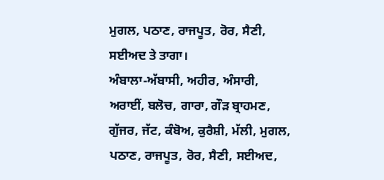ਮੁਗਲ, ਪਠਾਣ, ਰਾਜਪੂਤ, ਰੋਰ, ਸੈਣੀ, ਸਈਅਦ ਤੇ ਤਾਗਾ।
ਅੰਬਾਲਾ-ਅੱਬਾਸੀ, ਅਹੀਰ, ਅੰਸਾਰੀ, ਅਰਾਈਂ, ਬਲੋਚ, ਗਾਰਾ, ਗੌੜ ਬ੍ਰਾਹਮਣ, ਗੁੱਜਰ, ਜੱਟ, ਕੰਬੋਅ, ਕੁਰੈਸ਼ੀ, ਮੱਲੀ, ਮੁਗਲ, ਪਠਾਣ, ਰਾਜਪੂਤ, ਰੋਰ, ਸੈਣੀ, ਸਈਅਦ,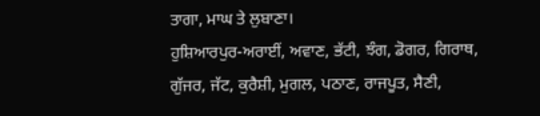ਤਾਗਾ, ਮਾਘ ਤੇ ਲੁਬਾਣਾ।
ਹੁਸ਼ਿਆਰਪੁਰ-ਅਰਾਈਂ, ਅਵਾਣ, ਭੱਟੀ, ਝੰਗ, ਡੋਗਰ, ਗਿਰਾਥ, ਗੁੱਜਰ, ਜੱਟ, ਕੁਰੈਸ਼ੀ, ਮੁਗਲ, ਪਠਾਣ, ਰਾਜਪੂਤ, ਸੈਣੀ,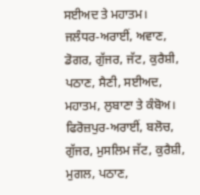ਸਈਅਦ ਤੇ ਮਹਾਤਮ।
ਜਲੰਧਰ-ਅਰਾਈਂ, ਅਵਾਣ, ਡੋਗਰ, ਗੁੱਜਰ, ਜੱਟ, ਕੁਰੈਸ਼ੀ, ਪਠਾਣ, ਸੈਣੀ, ਸਈਅਦ, ਮਹਾਤਮ, ਲੁਬਾਣਾ ਤੇ ਕੰਬੋਅ।
ਫਿਰੋਜ਼ਪੁਰ-ਅਰਾਈਂ, ਬਲੋਚ, ਗੁੱਜਰ, ਮੁਸਲਿਮ ਜੱਟ, ਕੁਰੈਸ਼ੀ, ਮੁਗਲ, ਪਠਾਣ,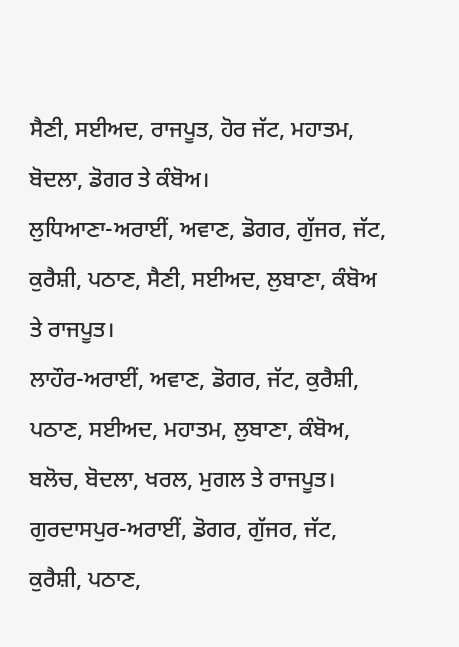ਸੈਣੀ, ਸਈਅਦ, ਰਾਜਪੂਤ, ਹੋਰ ਜੱਟ, ਮਹਾਤਮ, ਬੋਦਲਾ, ਡੋਗਰ ਤੇ ਕੰਬੋਅ।
ਲੁਧਿਆਣਾ-ਅਰਾਈਂ, ਅਵਾਣ, ਡੋਗਰ, ਗੁੱਜਰ, ਜੱਟ, ਕੁਰੈਸ਼ੀ, ਪਠਾਣ, ਸੈਣੀ, ਸਈਅਦ, ਲੁਬਾਣਾ, ਕੰਬੋਅ ਤੇ ਰਾਜਪੂਤ।
ਲਾਹੌਰ-ਅਰਾਈਂ, ਅਵਾਣ, ਡੋਗਰ, ਜੱਟ, ਕੁਰੈਸ਼ੀ, ਪਠਾਣ, ਸਈਅਦ, ਮਹਾਤਮ, ਲੁਬਾਣਾ, ਕੰਬੋਅ, ਬਲੋਚ, ਬੋਦਲਾ, ਖਰਲ, ਮੁਗਲ ਤੇ ਰਾਜਪੂਤ।
ਗੁਰਦਾਸਪੁਰ-ਅਰਾਈਂ, ਡੋਗਰ, ਗੁੱਜਰ, ਜੱਟ, ਕੁਰੈਸ਼ੀ, ਪਠਾਣ,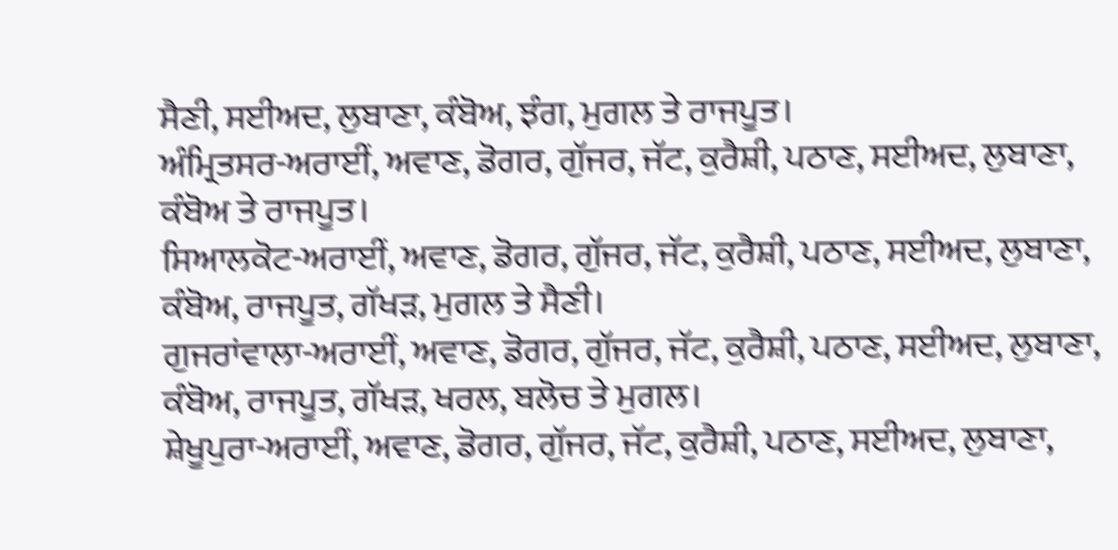ਸੈਣੀ, ਸਈਅਦ, ਲੁਬਾਣਾ, ਕੰਬੋਅ, ਝੰਗ, ਮੁਗਲ ਤੇ ਰਾਜਪੂਤ।
ਅੰਮ੍ਰਿਤਸਰ-ਅਰਾਈਂ, ਅਵਾਣ, ਡੋਗਰ, ਗੁੱਜਰ, ਜੱਟ, ਕੁਰੈਸ਼ੀ, ਪਠਾਣ, ਸਈਅਦ, ਲੁਬਾਣਾ, ਕੰਬੋਅ ਤੇ ਰਾਜਪੂਤ।
ਸਿਆਲਕੋਟ-ਅਰਾਈਂ, ਅਵਾਣ, ਡੋਗਰ, ਗੁੱਜਰ, ਜੱਟ, ਕੁਰੈਸ਼ੀ, ਪਠਾਣ, ਸਈਅਦ, ਲੁਬਾਣਾ, ਕੰਬੋਅ, ਰਾਜਪੂਤ, ਗੱਖੜ, ਮੁਗਲ ਤੇ ਸੈਣੀ।
ਗੁਜਰਾਂਵਾਲਾ-ਅਰਾਈਂ, ਅਵਾਣ, ਡੋਗਰ, ਗੁੱਜਰ, ਜੱਟ, ਕੁਰੈਸ਼ੀ, ਪਠਾਣ, ਸਈਅਦ, ਲੁਬਾਣਾ, ਕੰਬੋਅ, ਰਾਜਪੂਤ, ਗੱਖੜ, ਖਰਲ, ਬਲੋਚ ਤੇ ਮੁਗਲ।
ਸ਼ੇਖੂਪੁਰਾ-ਅਰਾਈਂ, ਅਵਾਣ, ਡੋਗਰ, ਗੁੱਜਰ, ਜੱਟ, ਕੁਰੈਸ਼ੀ, ਪਠਾਣ, ਸਈਅਦ, ਲੁਬਾਣਾ,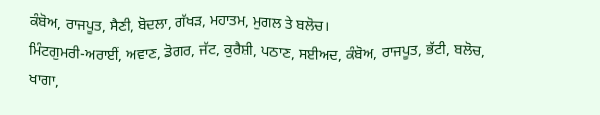ਕੰਬੋਅ, ਰਾਜਪੂਤ, ਸੈਣੀ, ਬੋਦਲਾ, ਗੱਖੜ, ਮਹਾਤਮ, ਮੁਗਲ ਤੇ ਬਲੋਚ।
ਮਿੰਟਗੁਮਰੀ-ਅਰਾਈਂ, ਅਵਾਣ, ਡੋਗਰ, ਜੱਟ, ਕੁਰੈਸ਼ੀ, ਪਠਾਣ, ਸਈਅਦ, ਕੰਬੋਅ, ਰਾਜਪੂਤ, ਭੱਟੀ, ਬਲੋਚ, ਖਾਗਾ,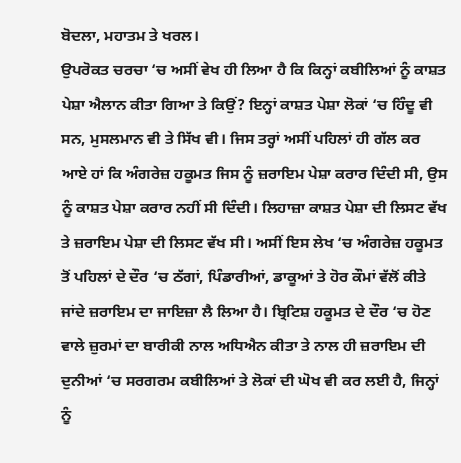ਬੋਦਲਾ, ਮਹਾਤਮ ਤੇ ਖਰਲ।
ਉਪਰੋਕਤ ਚਰਚਾ ‘ਚ ਅਸੀਂ ਵੇਖ ਹੀ ਲਿਆ ਹੈ ਕਿ ਕਿਨ੍ਹਾਂ ਕਬੀਲਿਆਂ ਨੂੰ ਕਾਸ਼ਤ ਪੇਸ਼ਾ ਐਲਾਨ ਕੀਤਾ ਗਿਆ ਤੇ ਕਿਉਂ? ਇਨ੍ਹਾਂ ਕਾਸ਼ਤ ਪੇਸ਼ਾ ਲੋਕਾਂ ‘ਚ ਹਿੰਦੂ ਵੀ ਸਨ, ਮੁਸਲਮਾਨ ਵੀ ਤੇ ਸਿੱਖ ਵੀ। ਜਿਸ ਤਰ੍ਹਾਂ ਅਸੀਂ ਪਹਿਲਾਂ ਹੀ ਗੱਲ ਕਰ ਆਏ ਹਾਂ ਕਿ ਅੰਗਰੇਜ਼ ਹਕੂਮਤ ਜਿਸ ਨੂੰ ਜ਼ਰਾਇਮ ਪੇਸ਼ਾ ਕਰਾਰ ਦਿੰਦੀ ਸੀ, ਉਸ ਨੂੰ ਕਾਸ਼ਤ ਪੇਸ਼ਾ ਕਰਾਰ ਨਹੀਂ ਸੀ ਦਿੰਦੀ। ਲਿਹਾਜ਼ਾ ਕਾਸ਼ਤ ਪੇਸ਼ਾ ਦੀ ਲਿਸਟ ਵੱਖ ਤੇ ਜ਼ਰਾਇਮ ਪੇਸ਼ਾ ਦੀ ਲਿਸਟ ਵੱਖ ਸੀ। ਅਸੀਂ ਇਸ ਲੇਖ ‘ਚ ਅੰਗਰੇਜ਼ ਹਕੂਮਤ ਤੋਂ ਪਹਿਲਾਂ ਦੇ ਦੌਰ ‘ਚ ਠੱਗਾਂ, ਪਿੰਡਾਰੀਆਂ, ਡਾਕੂਆਂ ਤੇ ਹੋਰ ਕੌਮਾਂ ਵੱਲੋਂ ਕੀਤੇ ਜਾਂਦੇ ਜ਼ਰਾਇਮ ਦਾ ਜਾਇਜ਼ਾ ਲੈ ਲਿਆ ਹੈ। ਬ੍ਰਿਟਿਸ਼ ਹਕੂਮਤ ਦੇ ਦੌਰ ‘ਚ ਹੋਣ ਵਾਲੇ ਜ਼ੁਰਮਾਂ ਦਾ ਬਾਰੀਕੀ ਨਾਲ ਅਧਿਐਨ ਕੀਤਾ ਤੇ ਨਾਲ ਹੀ ਜ਼ਰਾਇਮ ਦੀ ਦੁਨੀਆਂ ‘ਚ ਸਰਗਰਮ ਕਬੀਲਿਆਂ ਤੇ ਲੋਕਾਂ ਦੀ ਘੋਖ ਵੀ ਕਰ ਲਈ ਹੈ, ਜਿਨ੍ਹਾਂ ਨੂੰ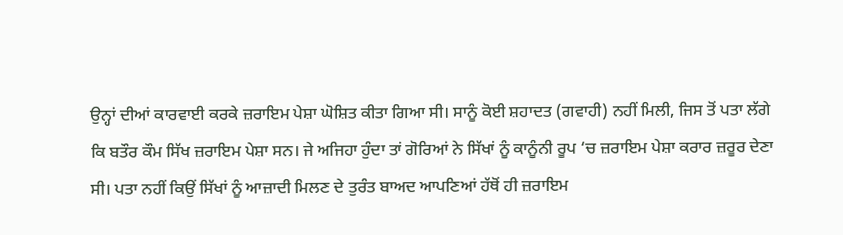ਉਨ੍ਹਾਂ ਦੀਆਂ ਕਾਰਵਾਈ ਕਰਕੇ ਜ਼ਰਾਇਮ ਪੇਸ਼ਾ ਘੋਸ਼ਿਤ ਕੀਤਾ ਗਿਆ ਸੀ। ਸਾਨੂੰ ਕੋਈ ਸ਼ਹਾਦਤ (ਗਵਾਹੀ) ਨਹੀਂ ਮਿਲੀ, ਜਿਸ ਤੋਂ ਪਤਾ ਲੱਗੇ ਕਿ ਬਤੌਰ ਕੌਮ ਸਿੱਖ ਜ਼ਰਾਇਮ ਪੇਸ਼ਾ ਸਨ। ਜੇ ਅਜਿਹਾ ਹੁੰਦਾ ਤਾਂ ਗੋਰਿਆਂ ਨੇ ਸਿੱਖਾਂ ਨੂੰ ਕਾਨੂੰਨੀ ਰੂਪ ‘ਚ ਜ਼ਰਾਇਮ ਪੇਸ਼ਾ ਕਰਾਰ ਜ਼ਰੂਰ ਦੇਣਾ ਸੀ। ਪਤਾ ਨਹੀਂ ਕਿਉਂ ਸਿੱਖਾਂ ਨੂੰ ਆਜ਼ਾਦੀ ਮਿਲਣ ਦੇ ਤੁਰੰਤ ਬਾਅਦ ਆਪਣਿਆਂ ਹੱਥੋਂ ਹੀ ਜ਼ਰਾਇਮ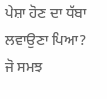ਪੇਸ਼ਾ ਹੋਣ ਦਾ ਧੱਬਾ ਲਵਾਉਣਾ ਪਿਆ? ਜੋ ਸਮਝ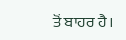ਤੋਂ ਬਾਹਰ ਹੈ।